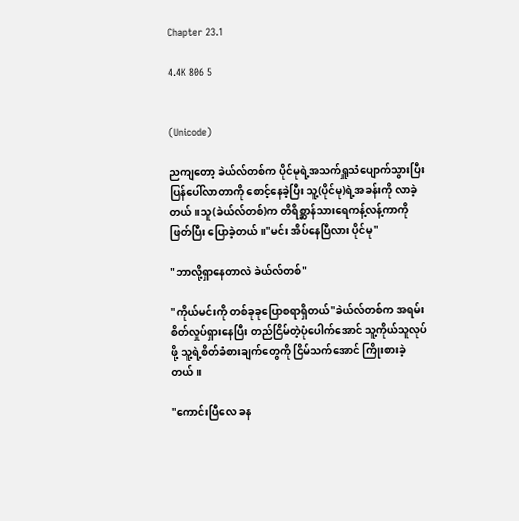Chapter 23.1

4.4K 806 5


(Unicode)

ညကျတော့ ခဲယ်လ်တစ်က ပိုင်မုရဲ့အသက်ရှူသံပျောက်သွားပြီး ပြန်ပေါ်လာတာကို စောင့်နေခဲ့ပြီး သူ့(ပိုင်မု)ရဲ့အခန်းကို လာခဲ့တယ်။သူ(ခဲယ်လ်တစ်)က တိရိစ္ဆာန်သားရေကန့်လန့်ကာကို ဖြတ်ပြီး ပြောခဲ့တယ်။"မင်း အိပ်နေပြီလား ပိုင်မု"

"ဘာလို့ရှာနေတာလဲ ခဲယ်လ်တစ်"

"ကိုယ်မင်းကို တစ်ခုခုပြောစရာရှိတယ်"ခဲယ်လ်တစ်က အရမ်းစိတ်လှုပ်ရှားနေပြီး တည်ငြိမ်တဲ့ပုံပေါက်အောင် သူ့ကိုယ်သူလုပ်ဖို့ သူ့ရဲ့စိတ်ခံစားချက်တွေကို ငြိမ်သက်အောင် ကြိုးစားခဲ့တယ်။

"ကောင်းပြီလေ ခန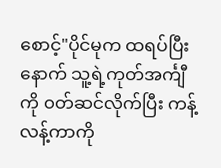စောင့်"ပိုင်မုက ထရပ်ပြီးနောက် သူ့ရဲ့ကုတ်အင်္ကျီကို ၀တ်ဆင်လိုက်ပြီး ကန့်လန့်ကာကို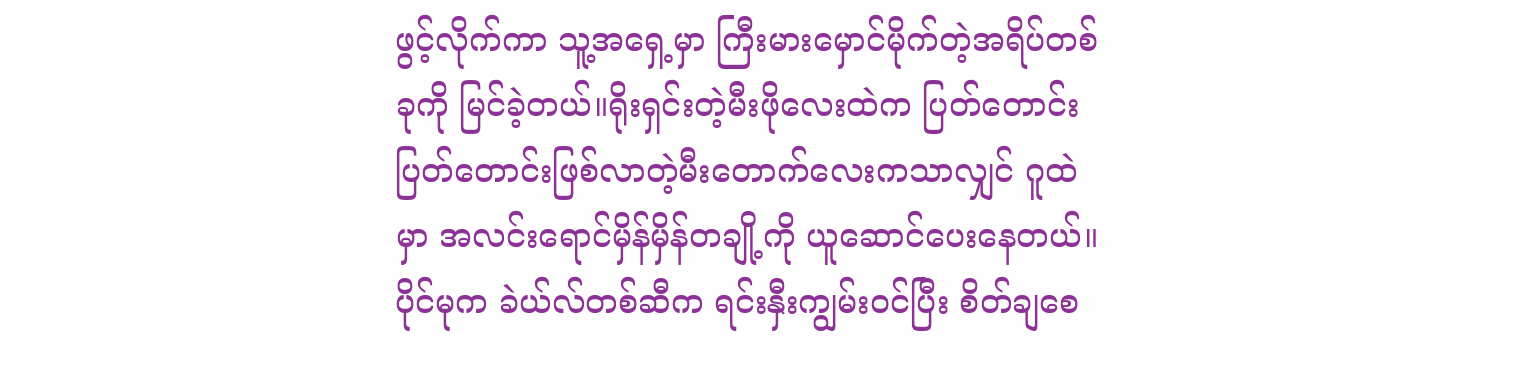ဖွင့်လိုက်ကာ သူ့အရှေ့မှာ ကြီးမားမှောင်မိုက်တဲ့အရိပ်တစ်ခုကို မြင်ခဲ့တယ်။ရိုးရှင်းတဲ့မီးဖိုလေးထဲက ပြတ်တောင်းပြတ်တောင်းဖြစ်လာတဲ့မီးတောက်လေးကသာလျှင် ဂူထဲမှာ အလင်းရောင်မှိန်မှိန်တချို့ကို ယူဆောင်ပေးနေတယ်။ပိုင်မုက ခဲယ်လ်တစ်ဆီက ရင်းနှီးကျွမ်း၀င်ပြီး စိတ်ချ‌စေ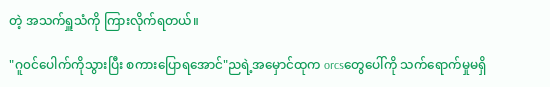တဲ့ အသက်ရှူသံကို ကြားလိုက်ရတယ်။

"ဂူ၀င်ပေါက်ကိုသွားပြီး စကားပြောရအောင်"ညရဲ့အမှောင်ထုက orcsတွေပေါ်ကို သက်ရောက်မှုမရှိ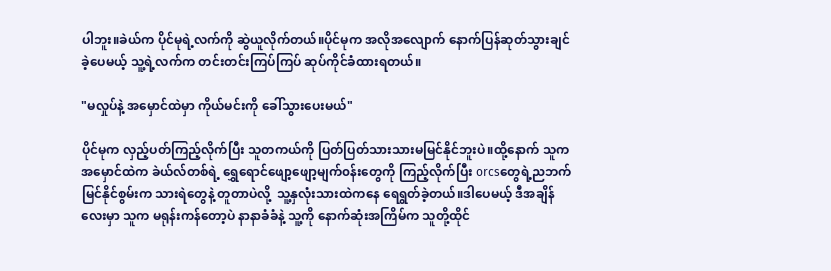ပါဘူး။ခဲယ်က ပိုင်မုရဲ့လက်ကို ဆွဲယူလိုက်တယ်။ပိုင်မုက အလိုအလျောက် နောက်ပြန်ဆုတ်သွားချင်ခဲ့ပေမယ့် သူ့ရဲ့လက်က တင်းတင်းကြပ်ကြပ် ဆုပ်ကိုင်ခံထားရတယ်။

"မလှုပ်နဲ့ အမှောင်ထဲမှာ ကိုယ်မင်းကို ခေါ်သွားပေးမယ်"

ပိုင်မုက လှည့်ပတ်ကြည့်လိုက်ပြီး သူတကယ်ကို ပြတ်ပြတ်သားသားမမြင်နိုင်ဘူးပဲ။ထို့နောက် သူက အမှောင်ထဲက ခဲယ်လ်တစ်ရဲ့ ‌ရွှေရောင်ဖျော့ဖျော့မျက်၀န်းတွေကို ကြည့်လိုက်ပြီး orcsတွေရဲ့ညဘက်မြင်နိုင်စွမ်းက သားရဲတွေနဲ့ တူတာပဲလို့  သူ့နှလုံးသားထဲကနေ ရေရွတ်ခဲ့တယ်။ဒါပေမယ့် ဒီအချိန်လေးမှာ သူက မရုန်းကန်တော့ပဲ နာနာခံခံနဲ့ သူ့ကို နောက်ဆုံးအကြိမ်က သူတို့ထိုင်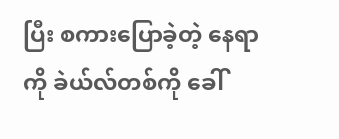ပြီး စကားပြောခဲ့တဲ့ နေရာကို ခဲယ်လ်တစ်ကို ခေါ်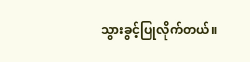သွားခွင့်ပြုလိုက်တယ်။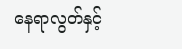နေရာလွတ်နှင့်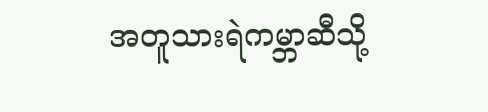အတူသားရဲကမ္ဘာဆီသို့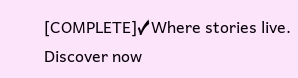[COMPLETE]✓Where stories live. Discover now